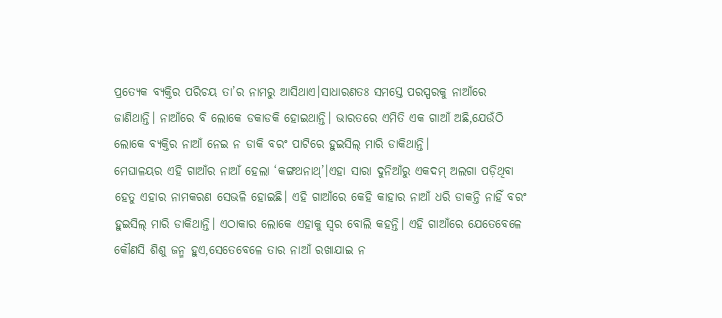ପ୍ରତ୍ୟେକ ବ୍ୟକ୍ତିର ପରିଚୟ ତା’ର ନାମରୁ ଆସିଥାଏ।ସାଧାରଣତଃ ସମସ୍ତେ ପରସ୍ପରକୁ ନାଆଁରେ ଜାଣିଥାନ୍ତି। ନାଆଁରେ ବି ଲୋକେ ଡକାଡକି ହୋଇଥାନ୍ତି। ଭାରତରେ ଏମିତି ଏକ ଗାଆଁ ଅଛି,ଯେଉଁଠି ଲୋକେ ବ୍ୟକ୍ତିର ନାଆଁ ନେଇ ନ ଡାକି ବରଂ ପାଟିରେ ହୁଇସିଲ୍ ମାରି ଡାକିଥାନ୍ତି।
ମେଘାଳୟର ଏହି ଗାଆଁର ନାଆଁ ହେଲା ‘କଙ୍ଗଥନାଥ୍’।ଏହା ସାରା ଦୁନିଆଁରୁ ଏକଦମ୍ ଅଲଗା ପଡ଼ିଥିବା ହେତୁ ଏହାର ନାମକରଣ ସେଭଳି ହୋଇଛି। ଏହି ଗାଆଁରେ କେହି କାହାର ନାଆଁ ଧରି ଡାକନ୍ତି ନାହିଁ ବରଂ ହୁଇସିଲ୍ ମାରି ଡାକିଥାନ୍ତି। ଏଠାକାର ଲୋକେ ଏହାକୁ ସ୍ୱର ବୋଲି କହନ୍ତି। ଏହି ଗାଆଁରେ ଯେତେବେଳେ କୌଣସି ଶିଶୁ ଜନ୍ମ ହୁଏ,ସେତେବେଳେ ତାର ନାଆଁ ରଖାଯାଇ ନ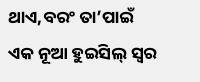ଥାଏ,ବରଂ ତା’ପାଇଁ ଏକ ନୂଆ ହୁଇସିଲ୍ ସ୍ୱର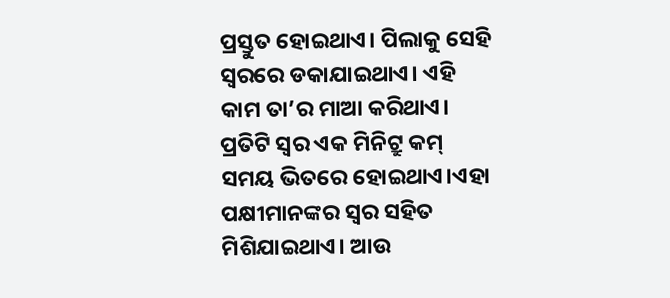ପ୍ରସ୍ତୁତ ହୋଇଥାଏ। ପିଲାକୁ ସେହି ସ୍ୱରରେ ଡକାଯାଇଥାଏ। ଏହି କାମ ତା’ର ମାଆ କରିଥାଏ। ପ୍ରତିଟି ସ୍ୱର ଏକ ମିନିଟ୍ରୁ କମ୍ ସମୟ ଭିତରେ ହୋଇଥାଏ।ଏହା ପକ୍ଷୀମାନଙ୍କର ସ୍ୱର ସହିତ ମିଶିଯାଇଥାଏ। ଆଉ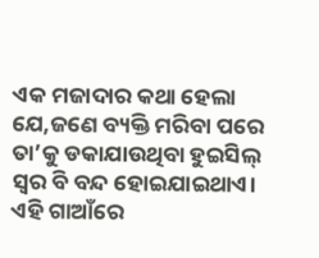ଏକ ମଜାଦାର କଥା ହେଲା ଯେ,ଜଣେ ବ୍ୟକ୍ତି ମରିବା ପରେ ତା’କୁ ଡକାଯାଉଥିବା ହୁଇସିଲ୍ ସ୍ୱର ବି ବନ୍ଦ ହୋଇଯାଇଥାଏ। ଏହି ଗାଆଁରେ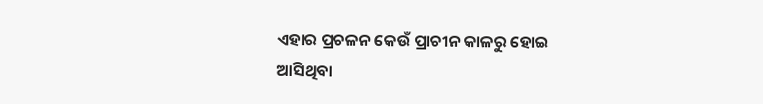ଏହାର ପ୍ରଚଳନ କେଉଁ ପ୍ରାଚୀନ କାଳରୁ ହୋଇ ଆସିଥିବା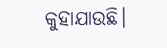କୁହାଯାଉଛି।